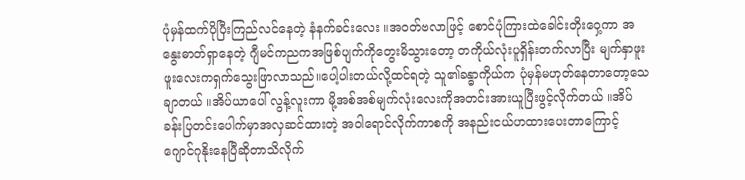ပုံမှန်ထက်ပိုပြီးကြည်လင်နေတဲ့ နံနက်ခင်းလေး ။အဝတ်ဗလာဖြင့် စောင်ပုံကြားထဲခေါင်းတိုးဝှေ့ကာ အနွေးဓာတ်ရှာနေတဲ့ ဂျီမင်ကညကအဖြစ်ပျက်ကိုတွေးမိသွားတော့ တကိုယ်လုံးပူရှိန်းတက်လာပြီး မျက်နှာဖူးဖူးလေးကရှက်သွေးဖြာလာသည်။ပေါ့ပါးတယ်လို့ထင်ရတဲ့ သူ၏ခန္ဓာကိုယ်က ပုံမှန်မဟုတ်နေတာတော့သေချာတယ် ။အိပ်ယာပေါ် လွန့်လူးကာ မို့အစ်အစ်မျက်လုံးလေးကိုအတင်းအားယူပြီးဖွင့်လိုက်တယ် ။အိပ်ခန်းပြတင်းပေါက်မှာအလှဆင်ထားတဲ့ အဝါရောင်လိုက်ကာစကို အနည်းငယ်ဟထားပေးတာကြောင့် ဂျောင်ဂုနိုးနေပြီဆိုတာသိလိုက်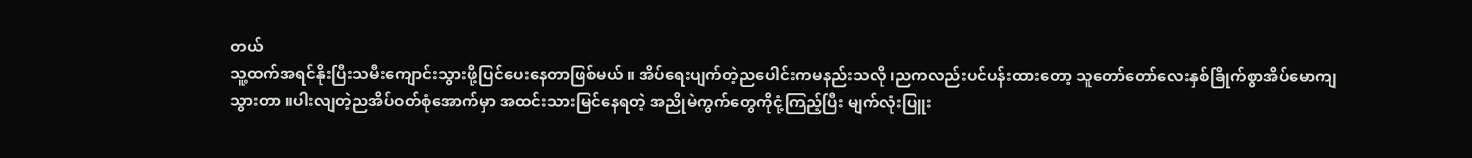တယ်
သူ့ထက်အရင်နိုးပြီးသမီးကျောင်းသွားဖို့ပြင်ပေးနေတာဖြစ်မယ် ။ အိပ်ရေးပျက်တဲ့ညပေါင်းကမနည်းသလို ၊ညကလည်းပင်ပန်းထားတော့ သူတော်တော်လေးနှစ်ခြိုက်စွာအိပ်မောကျသွားတာ ။ပါးလျတဲ့ညအိပ်ဝတ်စုံအောက်မှာ အထင်းသားမြင်နေရတဲ့ အညိုမဲကွက်တွေကိုငုံ့ကြည့်ပြီး မျက်လုံးပြူး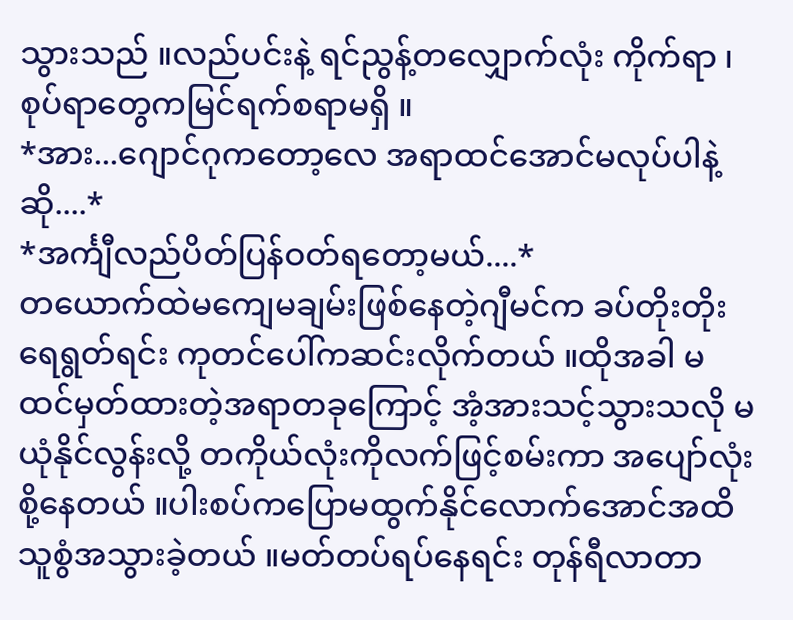သွားသည် ။လည်ပင်းနဲ့ ရင်ညွန့်တလျှောက်လုံး ကိုက်ရာ ၊စုပ်ရာတွေကမြင်ရက်စရာမရှိ ။
*အား...ဂျောင်ဂုကတော့လေ အရာထင်အောင်မလုပ်ပါနဲ့ဆို....*
*အင်္ကျီလည်ပိတ်ပြန်ဝတ်ရတော့မယ်....*
တယောက်ထဲမကျေမချမ်းဖြစ်နေတဲ့ဂျီမင်က ခပ်တိုးတိုးရေရွတ်ရင်း ကုတင်ပေါ်ကဆင်းလိုက်တယ် ။ထိုအခါ မထင်မှတ်ထားတဲ့အရာတခုကြောင့် အံ့အားသင့်သွားသလို မယုံနိုင်လွန်းလို့ တကိုယ်လုံးကိုလက်ဖြင့်စမ်းကာ အပျော်လုံးစို့နေတယ် ။ပါးစပ်ကပြောမထွက်နိုင်လောက်အောင်အထိ သူစွံအသွားခဲ့တယ် ။မတ်တပ်ရပ်နေရင်း တုန်ရီလာတာ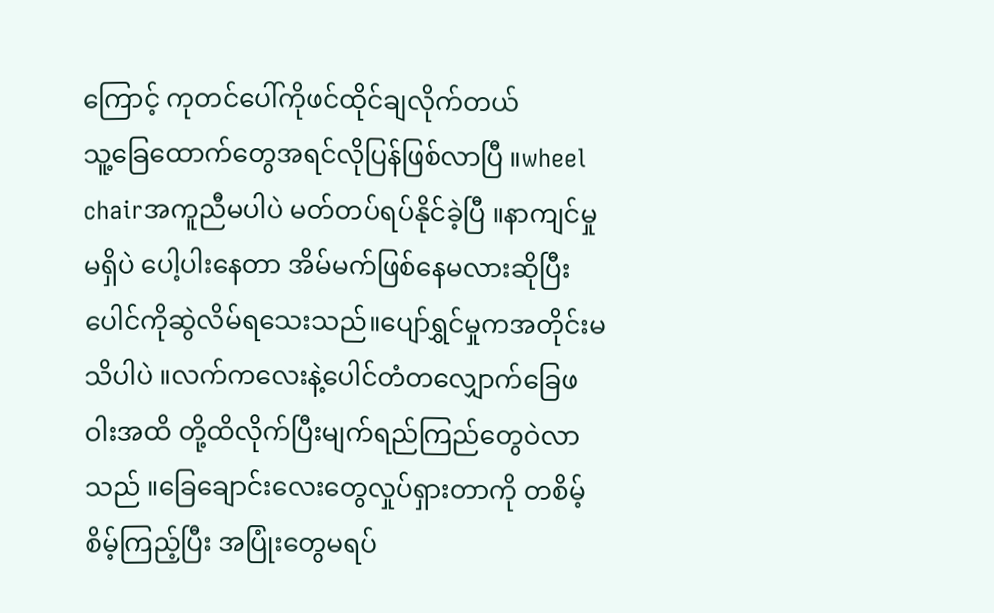ကြောင့် ကုတင်ပေါ်ကိုဖင်ထိုင်ချလိုက်တယ်
သူ့ခြေထောက်တွေအရင်လိုပြန်ဖြစ်လာပြီ ။wheel chairအကူညီမပါပဲ မတ်တပ်ရပ်နိုင်ခဲ့ပြီ ။နာကျင်မှုမရှိပဲ ပေါ့ပါးနေတာ အိမ်မက်ဖြစ်နေမလားဆိုပြီး ပေါင်ကိုဆွဲလိမ်ရသေးသည်။ပျော်ရွှင်မှုကအတိုင်းမသိပါပဲ ။လက်ကလေးနဲ့ပေါင်တံတလျှောက်ခြေဖဝါးအထိ တို့ထိလိုက်ပြီးမျက်ရည်ကြည်တွေဝဲလာသည် ။ခြေချောင်းလေးတွေလှုပ်ရှားတာကို တစိမ့်စိမ့်ကြည့်ပြီး အပြုံးတွေမရပ်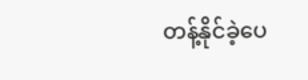တန့်နိုင်ခဲ့ပေ